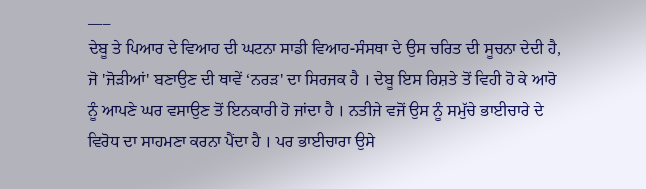___
ਦੇਬੂ ਤੇ ਪਿਆਰ ਦੇ ਵਿਆਹ ਦੀ ਘਟਨਾ ਸਾਡੀ ਵਿਆਹ-ਸੰਸਥਾ ਦੇ ਉਸ ਚਰਿਤ ਦੀ ਸੂਚਨਾ ਦੇਦੀ ਹੈ, ਜੋ 'ਜੋੜੀਆਂ' ਬਣਾਉਣ ਦੀ ਥਾਵੇਂ ‘ਨਰੜ' ਦਾ ਸਿਰਜਕ ਹੈ । ਦੇਬੂ ਇਸ ਰਿਸ਼ਤੇ ਤੋਂ ਵਿਹੀ ਹੋ ਕੇ ਆਰੋ ਨੂੰ ਆਪਣੇ ਘਰ ਵਸਾਉਣ ਤੋਂ ਇਨਕਾਰੀ ਹੋ ਜਾਂਦਾ ਹੈ । ਨਤੀਜੇ ਵਜੋਂ ਉਸ ਨੂੰ ਸਮੁੱਚੇ ਭਾਈਚਾਰੇ ਦੇ ਵਿਰੋਧ ਦਾ ਸਾਹਮਣਾ ਕਰਨਾ ਪੈਂਦਾ ਹੈ । ਪਰ ਭਾਈਚਾਰਾ ਉਸੇ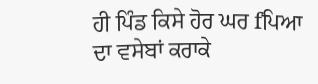ਹੀ ਪਿੰਡ ਕਿਸੇ ਹੋਰ ਘਰ fਪਿਆ ਦਾ ਵਸੇਬਾਂ ਕਰਾਕੇ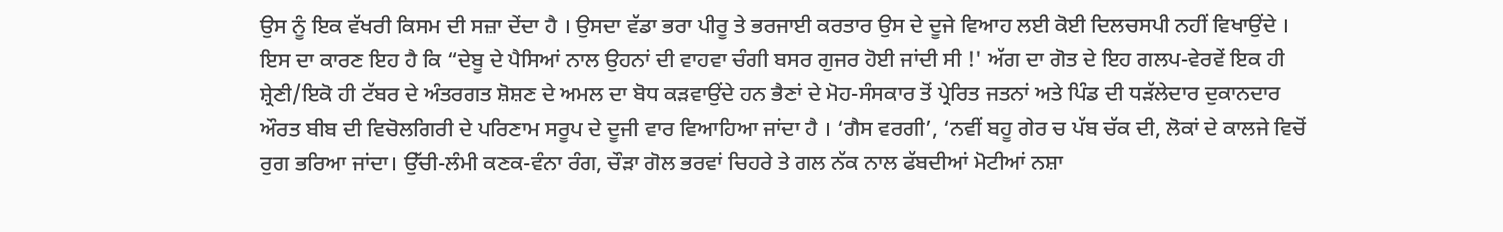ਉਸ ਨੂੰ ਇਕ ਵੱਖਰੀ ਕਿਸਮ ਦੀ ਸਜ਼ਾ ਦੇਂਦਾ ਹੈ । ਉਸਦਾ ਵੱਡਾ ਭਰਾ ਪੀਰੂ ਤੇ ਭਰਜਾਈ ਕਰਤਾਰ ਉਸ ਦੇ ਦੂਜੇ ਵਿਆਹ ਲਈ ਕੋਈ ਦਿਲਚਸਪੀ ਨਹੀਂ ਵਿਖਾਉਂਦੇ । ਇਸ ਦਾ ਕਾਰਣ ਇਹ ਹੈ ਕਿ “ਦੇਬੂ ਦੇ ਪੈਸਿਆਂ ਨਾਲ ਉਹਨਾਂ ਦੀ ਵਾਹਵਾ ਚੰਗੀ ਬਸਰ ਗੁਜਰ ਹੋਈ ਜਾਂਦੀ ਸੀ !' ਅੱਗ ਦਾ ਗੋਤ ਦੇ ਇਹ ਗਲਪ-ਵੇਰਵੇਂ ਇਕ ਹੀ ਸ਼੍ਰੇਣੀ/ਇਕੋ ਹੀ ਟੱਬਰ ਦੇ ਅੰਤਰਗਤ ਸ਼ੋਸ਼ਣ ਦੇ ਅਮਲ ਦਾ ਬੋਧ ਕੜਵਾਉਂਦੇ ਹਨ ਭੈਣਾਂ ਦੇ ਮੋਹ-ਸੰਸਕਾਰ ਤੋਂ ਪ੍ਰੇਰਿਤ ਜਤਨਾਂ ਅਤੇ ਪਿੰਡ ਦੀ ਧੜੱਲੇਦਾਰ ਦੁਕਾਨਦਾਰ ਔਰਤ ਬੀਬ ਦੀ ਵਿਚੋਲਗਿਰੀ ਦੇ ਪਰਿਣਾਮ ਸਰੂਪ ਦੇ ਦੂਜੀ ਵਾਰ ਵਿਆਹਿਆ ਜਾਂਦਾ ਹੈ । ‘ਗੈਸ ਵਰਗੀ’, ‘ਨਵੀਂ ਬਹੂ ਗੇਰ ਚ ਪੱਬ ਚੱਕ ਦੀ, ਲੋਕਾਂ ਦੇ ਕਾਲਜੇ ਵਿਚੋਂ ਰੁਗ ਭਰਿਆ ਜਾਂਦਾ। ਉੱਚੀ-ਲੰਮੀ ਕਣਕ-ਵੰਨਾ ਰੰਗ, ਚੌੜਾ ਗੋਲ ਭਰਵਾਂ ਚਿਹਰੇ ਤੇ ਗਲ ਨੱਕ ਨਾਲ ਫੱਬਦੀਆਂ ਮੋਟੀਆਂ ਨਸ਼ਾ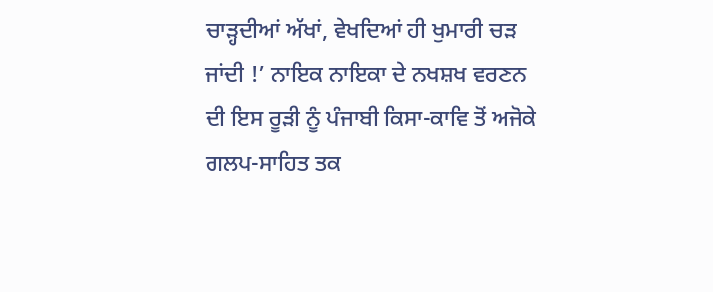ਚਾੜ੍ਹਦੀਆਂ ਅੱਖਾਂ, ਵੇਖਦਿਆਂ ਹੀ ਖੁਮਾਰੀ ਚੜ ਜਾਂਦੀ !’ ਨਾਇਕ ਨਾਇਕਾ ਦੇ ਨਖਸ਼ਖ ਵਰਣਨ ਦੀ ਇਸ ਰੂੜੀ ਨੂੰ ਪੰਜਾਬੀ ਕਿਸਾ-ਕਾਵਿ ਤੋਂ ਅਜੋਕੇ ਗਲਪ-ਸਾਹਿਤ ਤਕ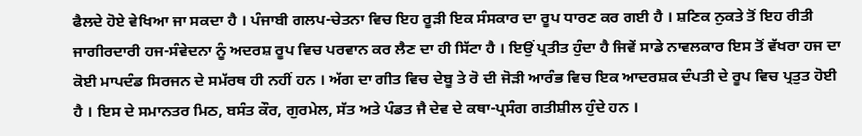ਫੈਲਦੇ ਹੋਏ ਵੇਖਿਆ ਜਾ ਸਕਦਾ ਹੈ । ਪੰਜਾਬੀ ਗਲਪ-ਚੇਤਨਾ ਵਿਚ ਇਹ ਰੂੜੀ ਇਕ ਸੰਸਕਾਰ ਦਾ ਰੂਪ ਧਾਰਣ ਕਰ ਗਈ ਹੈ । ਸ਼ਣਿਕ ਨੁਕਤੇ ਤੋਂ ਇਹ ਰੀਤੀ ਜਾਗੀਰਦਾਰੀ ਹਜ-ਸੰਵੇਦਨਾ ਨੂੰ ਅਦਰਸ਼ ਰੂਪ ਵਿਚ ਪਰਵਾਨ ਕਰ ਲੈਣ ਦਾ ਹੀ ਸਿੱਟਾ ਹੈ । ਇਉਂ ਪ੍ਰਤੀਤ ਹੁੰਦਾ ਹੈ ਜਿਵੇਂ ਸਾਡੇ ਨਾਵਲਕਾਰ ਇਸ ਤੋਂ ਵੱਖਰਾ ਹਜ ਦਾ ਕੋਈ ਮਾਪਦੰਡ ਸਿਰਜਨ ਦੇ ਸਮੱਰਥ ਹੀ ਨਹੀਂ ਹਨ । ਅੱਗ ਦਾ ਗੀਤ ਵਿਚ ਦੇਬੂ ਤੇ ਰੋ ਦੀ ਜੋੜੀ ਆਰੰਭ ਵਿਚ ਇਕ ਆਦਰਸ਼ਕ ਦੰਪਤੀ ਦੇ ਰੂਪ ਵਿਚ ਪ੍ਰਤੁਤ ਹੋਈ ਹੈ । ਇਸ ਦੇ ਸਮਾਨਤਰ ਮਿਠ, ਬਸੰਤ ਕੌਰ, ਗੁਰਮੇਲ, ਸੱਤ ਅਤੇ ਪੰਡਤ ਜੈ ਦੇਵ ਦੇ ਕਥਾ-ਪ੍ਰਸੰਗ ਗਤੀਸ਼ੀਲ ਹੁੰਦੇ ਹਨ ।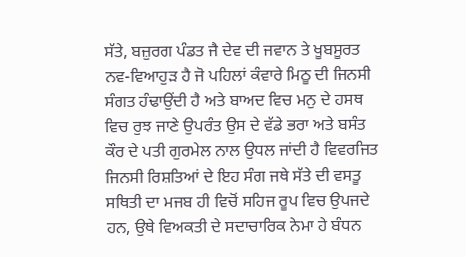ਸੱਤੇ, ਬਜ਼ੁਰਗ ਪੰਡਤ ਜੈ ਦੇਵ ਦੀ ਜਵਾਨ ਤੇ ਖੂਬਸੂਰਤ ਨਵ-ਵਿਆਹੁੜ ਹੈ ਜੋ ਪਹਿਲਾਂ ਕੰਵਾਰੇ ਮਿਠੂ ਦੀ ਜਿਨਸੀ ਸੰਗਤ ਹੰਢਾਉਂਦੀ ਹੈ ਅਤੇ ਬਾਅਦ ਵਿਚ ਮਨੁ ਦੇ ਹਸਥ ਵਿਚ ਰੁਝ ਜਾਣੇ ਉਪਰੰਤ ਉਸ ਦੇ ਵੱਡੇ ਭਰਾ ਅਤੇ ਬਸੰਤ ਕੌਰ ਦੇ ਪਤੀ ਗੁਰਮੇਲ ਨਾਲ ਉਧਲ ਜਾਂਦੀ ਹੈ ਵਿਵਰਜਿਤ ਜਿਨਸੀ ਰਿਸ਼ਤਿਆਂ ਦੇ ਇਹ ਸੰਗ ਜਥੇ ਸੱਤੇ ਦੀ ਵਸਤੂ ਸਥਿਤੀ ਦਾ ਮਜਬ ਹੀ ਵਿਚੋਂ ਸਹਿਜ ਰੂਪ ਵਿਚ ਉਪਜਦੇ ਹਨ, ਉਥੇ ਵਿਅਕਤੀ ਦੇ ਸਦਾਚਾਰਿਕ ਨੇਮਾ ਹੇ ਬੰਧਨ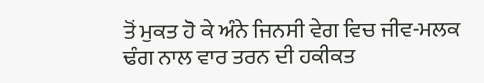ਤੋਂ ਮੁਕਤ ਹੋ ਕੇ ਅੰਨੇ ਜਿਨਸੀ ਵੇਗ ਵਿਚ ਜੀਵ-ਮਲਕ ਢੰਗ ਨਾਲ ਵਾਰ ਤਰਨ ਦੀ ਹਕੀਕਤ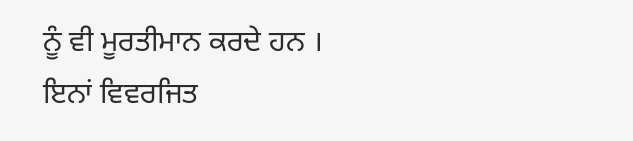ਨੂੰ ਵੀ ਮੂਰਤੀਮਾਨ ਕਰਦੇ ਹਨ । ਇਨਾਂ ਵਿਵਰਜਿਤ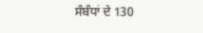ਸੰਬੰਧਾਂ ਦੇ 130